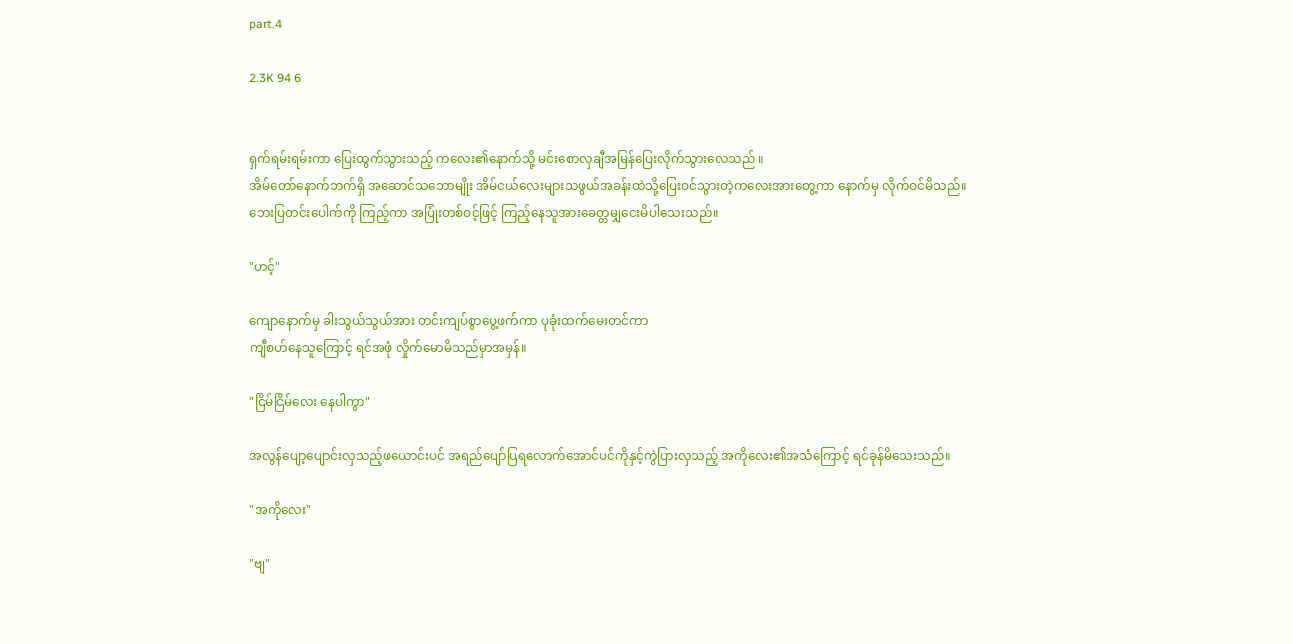part.4

2.3K 94 6


ရှက်ရမ်းရမ်းကာ ပြေးထွက်သွားသည့် ကလေး၏နောက်သို့ မင်းစောလှချီအမြန်ပြေးလိုက်သွားလေသည် ။
အိမ်တော်နောက်ဘက်ရှိ အဆောင်သဘောမျိုး အိမ်ငယ်လေးများသဖွယ်အခန်းထဲသို့ပြေးဝင်သွားတဲ့ကလေးအားတွေ့ကာ နောက်မှ လိုက်ဝင်မိသည်။
ဘေးပြတင်းပေါက်ကို ကြည့်ကာ အပြုံးတစ်ဝင့်ဖြင့် ကြည့်နေသူအားခေတ္တမျှငေးမိပါသေးသည်။

"ဟင့်"

ကျောနောက်မှ ခါးသွယ်သွယ်အား တင်းကျပ်စွာပွေ့ဖက်ကာ ပုခုံးထက်မေးတင်ကာ
ကျီစဟ်နေသူကြောင့် ရင်အဖုံ လှိုက်မောမိသည်မှာအမှန်။

"ငြိမ်ငြိမ်လေး နေပါကွာ"

အလွန်ပျော့ပျောင်းလှသည့်ဖယောင်းပင် အရည်ပျော်ပြရလောက်အောင်ပင်ကိုနှင့်ကွဲပြားလှသည့် အကိုလေး၏အသံကြောင့် ရင်ခုန်မိသေးသည်။

"အကိုလေး"

"ဗျ"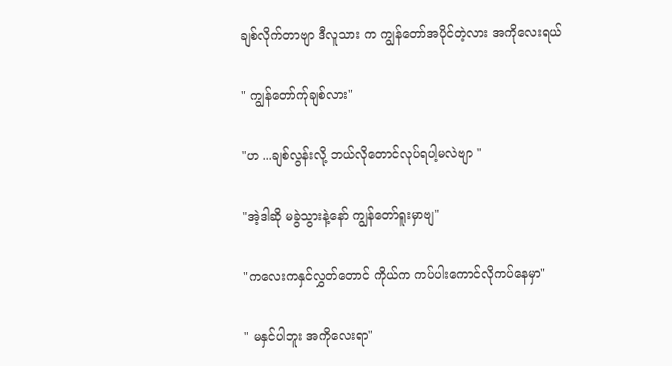ချစ်လိုက်တာဗျာ ဒီလူသား က ကျွန်တော်အပိုင်တဲ့လား အကိုလေးရယ်

" ကျွန်တော်က်ုချစ်လား"

"ဟ ...ချစ်လွန်းလို့ ဘယ်လိုတောင်လုပ်ရပါ့မလဲဗျာ "

"အဲ့ဒါဆို မခွဲသွားနဲ့နော် ကျွန်တော်ရူးမှာဗျ"

"ကလေးကနှင်လွှတ်တောင် ကိုယ်က ကပ်ပါးကောင်လိုကပ်နေမှာ"

" မနှင်ပါဘူး အကိုလေးရာ"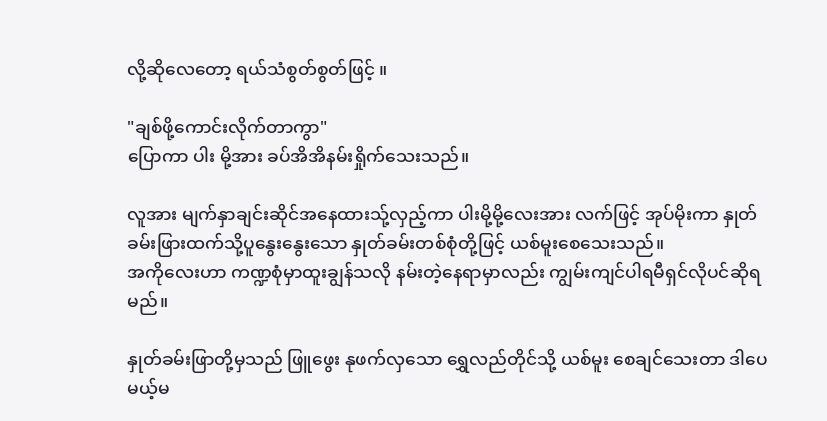လို့ဆိုလေတော့ ရယ်သံစွတ်စွတ်ဖြင့် ။

"ချစ်ဖို့ကောင်းလိုက်တာကွာ"
ပြောကာ ပါး မို့အား ခပ်အိအိနမ်းရှိုက်သေးသည်။

လူအား မျက်နှာချင်းဆိုင်အနေထားသ်ု့လှည့်ကာ ပါးမို့မို့လေးအား လက်ဖြင့် အုပ်မိုးကာ နှုတ်ခမ်းဖြားထက်သို့ပူနွေးနွေးသော နှုတ်ခမ်းတစ်စုံတို့ဖြင့် ယစ်မူးစေသေးသည်။
အကိုလေးဟာ ကဏ္ဍစုံမှာထူးချွန်သလို နမ်းတဲ့နေရာမှာလည်း ကျွမ်းကျင်ပါရမီရှင်လိုပင်ဆိုရမည်။

နှုတ်ခမ်းဖြာတို့မှသည် ဖြူဖွေး နုဖက်လှသော ရွှေလည်တိုင်သို့ ယစ်မူး စေချင်သေးတာ ဒါပေမယ့်မ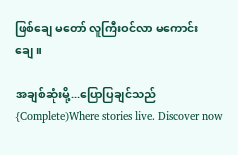ဖြစ်ချေ မတော် လူကြီးဝင်လာ မကောင်းချေ။

အချစ်ဆုံးမို့...ပြောပြချင်သည်{Complete)Where stories live. Discover now